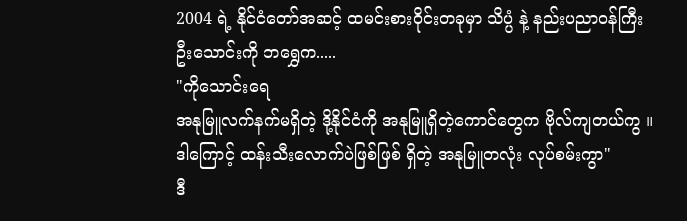2004 ရဲ့ နိုင်ငံတော်အဆင့် ထမင်းစားဝိုင်းတခုမှာ သိပ္ပံ နဲ့ နည်းပညာဝန်ကြီး ဦးသောင်းကို ဘရွှေက.....
"ကိုသောင်းရေ
အနုမြူလက်နက်မရှိတဲ့ ဒို့နိုင်ငံကို အနုမြူရှိတဲ့ကောင်တွေက ဗိုလ်ကျတယ်ကွ ။ ဒါကြောင့် ထန်းသီးလောက်ပဲဖြစ်ဖြစ် ရှိတဲ့ အနုမြူတလုံး လုပ်စမ်းကွာ"
ဒီ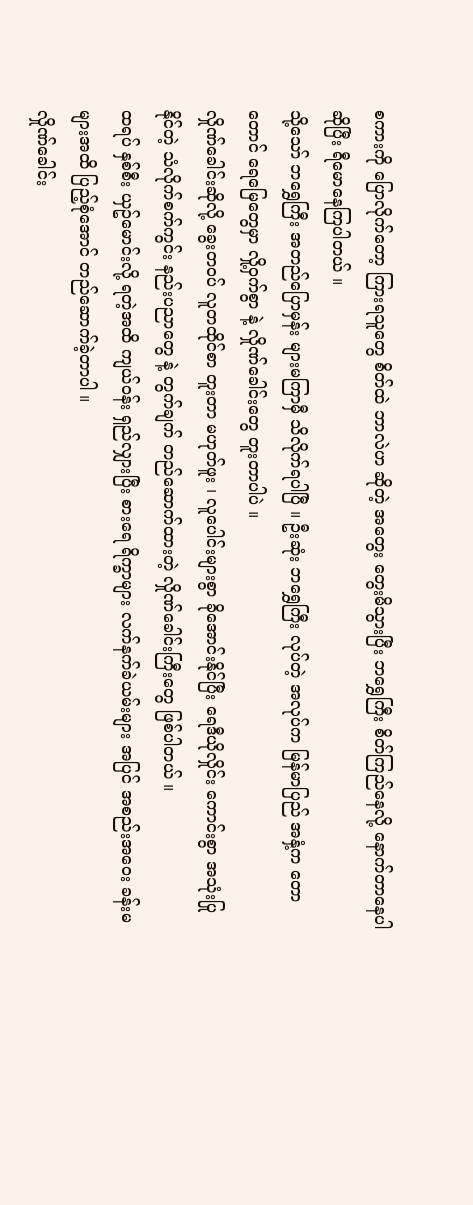စကားကို ပြောလိုက်တော့ ကြားရသူတွေ စိတ်ထဲ ဘာလဲဟ ဆိုတဲ့ အတွေး တွေးမိသွားပြီး ဘရွှေကြီး စိတ်ကြည်နေလို့ နောက်တာနေပါဆိုပြီး ရီမောနေကြပါတယ် ။
သို့သော် ဘရွှေကြီး အတည်ပြောမှန်း များမကြာမှီ သိလိုက်ရပါပြီ ။ ဦးဆုံး ဘရွှေကြီး လုပ်တဲ့ အလုပ်က မြန်မာပြည် အနှံ့က တောတောင် ရေမြေတွေမှာ လှို့ဝှက်စွာ နဲ့ လှိုဏ်ခေါင်းတွေ တူးတာပါပဲ ။
လှိုဏ်ခေါင်းဆိုလို့ ခွေးတဝပ် လူတထိုင်စာ တူးတာ မဟုတ်ဖူး ၊ လူပေါင်းများစွာ ခိုအောင်းနိုင်ပြီး ရေဒီယိုလှိုင်း ကောင်းစွာ အသုံးပြုနိုင်တဲ့ သံလိုက်စက်ကွင်း နည်းပညာတွေ နဲ့ တွက်ချက် တည်ဆောက်ထားတဲ့ လှိုဏ်ခေါင်းကြီးတွေ ဖြစ်ပါတယ် ။
ထရပ် နှစ်စီး ယှဥ်မောင်းလို့ ရတဲ့အထိ ကျယ်ဝန်း ရှည်လျှားပြီး စားရေ ရိက္ခာများ လက်နက်ခဲယမ်းများ အပြင် အစည်းအဝေး ခန်းမများအထိ ပြည့်စုံအောင် တည်ဆောက်ခဲ့တာပါ ။
လှိုဏ်ခေါင်း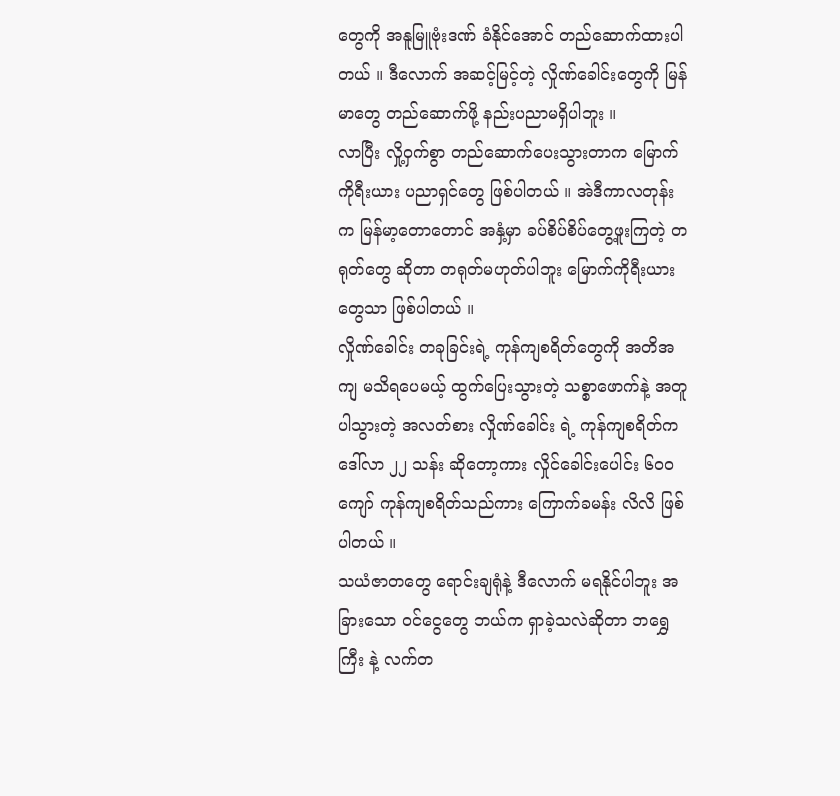တွေကို အနူမြူဗုံးဒဏ် ခံနိုင်အောင် တည်ဆောက်ထားပါတယ် ။ ဒီလောက် အဆင့်မြင့်တဲ့ လှိုဏ်ခေါင်းတွေကို မြန်မာတွေ တည်ဆောက်ဖို့ နည်းပညာမရှိပါဘူး ။
လာပြီး လှို့ဝှက်စွာ တည်ဆောက်ပေးသွားတာက မြောက်ကိုရီးယား ပညာရှင်တွေ ဖြစ်ပါတယ် ။ အဲဒီကာလတုန်းက မြန်မာ့တောတောင် အနှံ့မှာ ခပ်စိပ်စိပ်တွေ့ဖူးကြတဲ့ တရုတ်တွေ ဆိုတာ တရုတ်မဟုတ်ပါဘူး မြောက်ကိုရီးယားတွေသာ ဖြစ်ပါတယ် ။
လှိုဏ်ခေါင်း တခုခြင်းရဲ့ ကုန်ကျစရိတ်တွေကို အတိအကျ မသိရပေမယ့် ထွက်ပြေးသွားတဲ့ သစ္စာဖောက်နဲ့ အတူ ပါသွားတဲ့ အလတ်စား လှိုဏ်ခေါင်း ရဲ့ ကုန်ကျစရိတ်က ဒေါ်လာ ၂၂ သန်း ဆိုတော့ကား လှိုင်ခေါင်းပေါင်း ၆၀၀ ကျော် ကုန်ကျစရိတ်သည်ကား ကြောက်ခမန်း လိလိ ဖြစ်ပါတယ် ။
သယံဇာတတွေ ရောင်းချရုံနဲ့ ဒီလောက် မရနိုင်ပါဘူး အခြားသော ဝင်ငွေတွေ ဘယ်က ရှာခဲ့သလဲဆိုတာ ဘရွှေကြီး နဲ့ လက်တ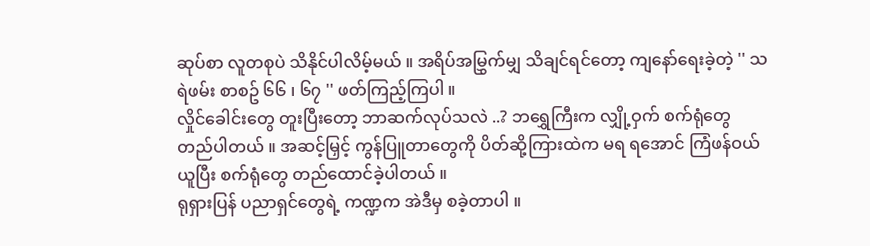ဆုပ်စာ လူတစုပဲ သိနိုင်ပါလိမ့်မယ် ။ အရိပ်အမြွှက်မျှ သိချင်ရင်တော့ ကျနော်ရေးခဲ့တဲ့ '' သရဲဖမ်း စာစဥ် ၆၆ ၊ ၆၇ '' ဖတ်ကြည့်ကြပါ ။
လှိုင်ခေါင်းတွေ တူးပြီးတော့ ဘာဆက်လုပ်သလဲ ..? ဘရွှေကြီးက လျှို့ဝှက် စက်ရုံတွေ တည်ပါတယ် ။ အဆင့်မြှင့် ကွန်ပြူတာတွေကို ပိတ်ဆို့ကြားထဲက မရ ရအောင် ကြံဖန်ဝယ်ယူပြီး စက်ရုံတွေ တည်ထောင်ခဲ့ပါတယ် ။
ရုရှားပြန် ပညာရှင်တွေရဲ့ ကဏ္ဍက အဲဒီမှ စခဲ့တာပါ ။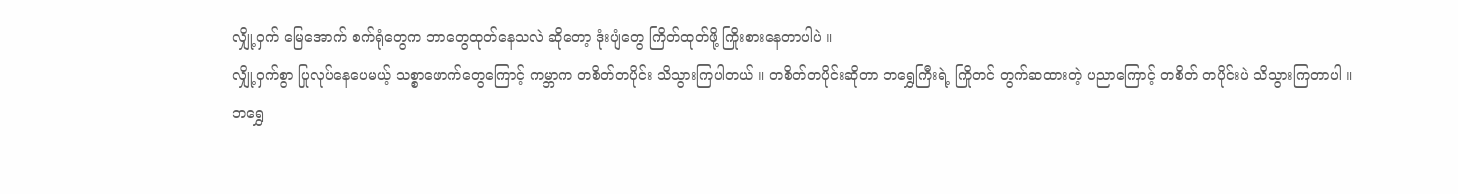လျှို့ဝှက် မြေအောက် စက်ရုံတွေက ဘာတွေထုတ်နေသလဲ ဆိုတော့ ဒုံးပျံတွေ ကြိတ်ထုတ်ဖို့ ကြိုးစားနေတာပါပဲ ။
လျှို့ဝှက်စွာ ပြုလုပ်နေပေမယ့် သစ္စာဖောက်တွေကြောင့် ကမ္ဘာက တစိတ်တပိုင်း သိသွားကြပါတယ် ။ တစိတ်တပိုင်းဆိုတာ ဘရွှေကြီးရဲ့ ကြိုတင် တွက်ဆထားတဲ့ ပညာကြောင့် တစိတ် တပိုင်းပဲ သိသွားကြတာပါ ။
ဘရွှေ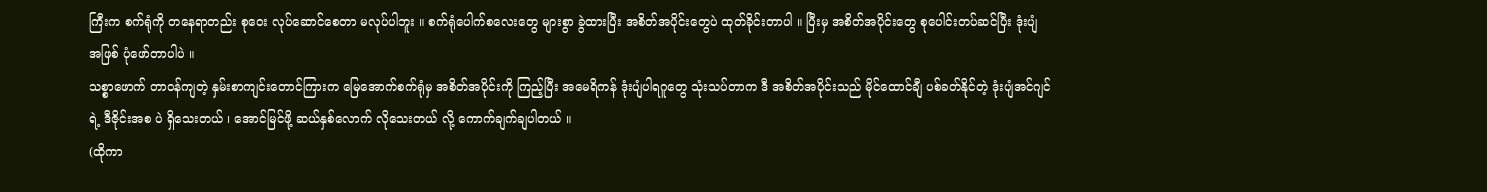ကြီးက စက်ရုံကို တနေရာတည်း စုဝေး လုပ်ဆောင်စေတာ မလုပ်ပါဘူး ။ စက်ရုံပေါက်စလေးတွေ များစွာ ခွဲထားပြီး အစိတ်အပိုင်းတွေပဲ ထုတ်ခိုင်းတာပါ ။ ပြီးမှ အစိတ်အပိုင်းတွေ စုပေါင်းတပ်ဆင်ပြီး ဒုံးပျံ အဖြစ် ပုံဖော်တာပါပဲ ။
သစ္စာဖောက် တာဝန်ကျတဲ့ နှမ်းစာကျင်းတောင်ကြားက မြေအောက်စက်ရုံမှ အစိတ်အပိုင်းကို ကြည့်ပြီး အမေရိကန် ဒုံးပျံပါရဂူတွေ သုံးသပ်တာက ဒီ အစိတ်အပိုင်းသည် မိုင်ထောင်ချီ ပစ်ခတ်နိုင်တဲ့ ဒုံးပျံအင်ဂျင်ရဲ့ ဒီဇိုင်းအစ ပဲ ရှိသေးတယ် ၊ အောင်မြင်ဖို့ ဆယ်နှစ်လောက် လိုသေးတယ် လို့ ကောက်ချက်ချပါတယ် ။
(ထိုကာ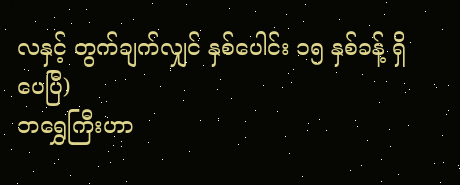လနှင့် တွက်ချက်လျှင် နှစ်ပေါင်း ၁၅ နှစ်ခန့် ရှိပေပြီ)
ဘရွှေကြီးဟာ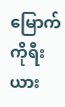မြောက်ကိုရီးယား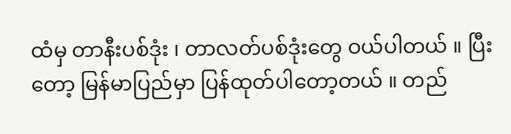ထံမှ တာနီးပစ်ဒုံး ၊ တာလတ်ပစ်ဒုံးတွေ ဝယ်ပါတယ် ။ ပြီးတော့ မြန်မာပြည်မှာ ပြန်ထုတ်ပါတော့တယ် ။ တည်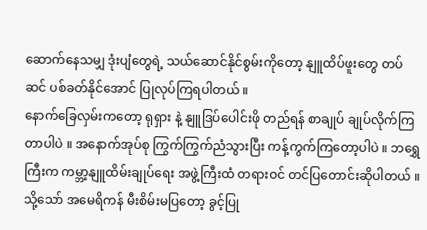ဆောက်နေသမျှ ဒုံးပျံတွေရဲ့ သယ်ဆောင်နိုင်စွမ်းကိုတော့ နျူထိပ်ဖူးတွေ တပ်ဆင် ပစ်ခတ်နိုင်အောင် ပြုလုပ်ကြရပါတယ် ။
နောက်ခြေလှမ်းကတော့ ရုရှား နဲ့ နျူဒြပ်ပေါင်းဖို တည်ရန် စာချုပ် ချုပ်လိုက်ကြတာပါပဲ ။ အနောက်အုပ်စု ကြွက်ကြွက်ညံသွားပြီး ကန့်ကွက်ကြတော့ပါပဲ ။ ဘရွှေကြီးက ကမ္ဘာ့နျူထိမ်းချုပ်ရေး အဖွဲ့ကြီးထံ တရားဝင် တင်ပြတောင်းဆိုပါတယ် ။ သို့သော် အမေရိကန် မီးစိမ်းမပြတော့ ခွင့်ပြု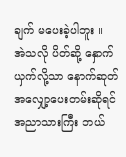ချက် မပေးခဲ့ပါဘူး ။
အဲသလို ပိတ်ဆို့ နှောက်ယှက်လို့သာ နောက်ဆုတ် အလျှော့ပေးတမ်းဆိုရင် အညာသားကြီး ဘယ်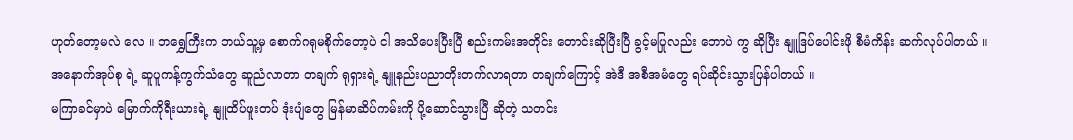ဟုတ်တော့မလဲ လေ ။ ဘရွှေကြီးက ဘယ်သူ့မှ စောက်ဂရုမစိုက်တော့ပဲ ငါ အသိပေးပြီးပြီ စည်းကမ်းအတိုင်း တောင်းဆိုပြီးပြီ ခွင့်မပြုလည်း ဘောပဲ ကွ ဆိုပြီး နျူဒြပ်ပေါင်းဖို စီမံကိန်း ဆက်လုပ်ပါတယ် ။
အနောက်အုပ်စု ရဲ့ ဆူပူကန့်ကွက်သံတွေ ဆူညံလာတာ တချက် ရုရှားရဲ့ နျူနည်းပညာတိုးတက်လာရတာ တချက်ကြောင့် အဲဒီ အစီအမံတွေ ရပ်ဆိုင်းသွားပြန်ပါတယ် ။
မကြာခင်မှာပဲ မြောက်ကိုရီးယားရဲ့ နျူထိပ်ဖူးတပ် ဒုံးပျံတွေ မြန်မာဆိပ်ကမ်းကို ပို့ဆောင်သွားပြီ ဆိုတဲ့ သတင်း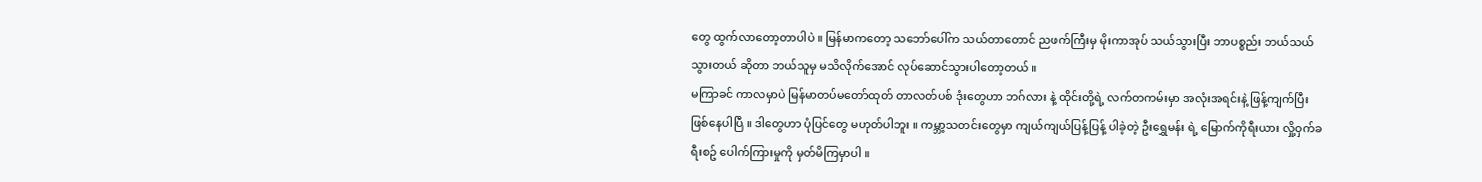တွေ ထွက်လာတော့တာပါပဲ ။ မြန်မာကတော့ သဘော်ပေါ်က သယ်တာတောင် ညဖက်ကြီးမှ မိုးကာအုပ် သယ်သွားပြီး ဘာပစ္စည်း ဘယ်သယ်သွားတယ် ဆိုတာ ဘယ်သူမှ မသိလိုက်အောင် လုပ်ဆောင်သွားပါတော့တယ် ။
မကြာခင် ကာလမှာပဲ မြန်မာတပ်မတော်ထုတ် တာလတ်ပစ် ဒုံးတွေဟာ ဘဂ်လား နဲ့ ထိုင်းတို့ရဲ့ လက်တကမ်းမှာ အလုံးအရင်းနဲ့ ဖြန့်ကျက်ပြီး ဖြစ်နေပါပြီ ။ ဒါတွေဟာ ပုံပြင်တွေ မဟုတ်ပါဘူး ။ ကမ္ဘာ့သတင်းတွေမှာ ကျယ်ကျယ်ပြန့်ပြန့် ပါခဲ့တဲ့ ဦးရွှေမန်း ရဲ့ မြောက်ကိုရီးယား လှို့ဝှက်ခရီးစဥ် ပေါက်ကြားမှုကို မှတ်မိကြမှာပါ ။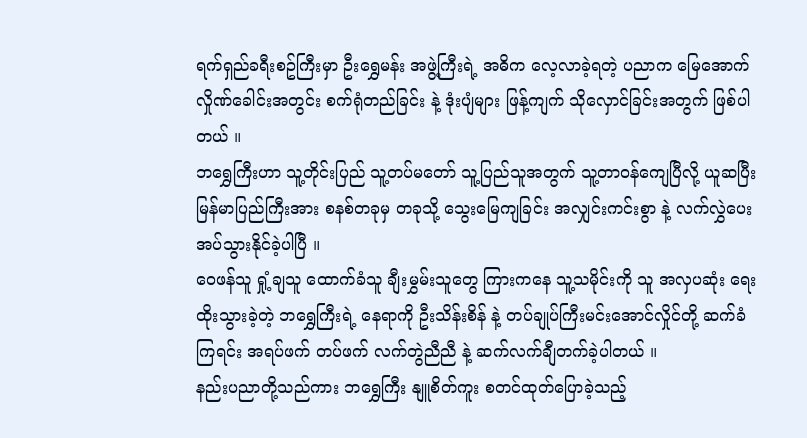ရက်ရှည်ခရီးစဥ်ကြီးမှာ ဦးရွှေမန်း အဖွဲ့ကြီးရဲ့ အဓိက လေ့လာခဲ့ရတဲ့ ပညာက မြေအောက် လှိုဏ်ခေါင်းအတွင်း စက်ရုံတည်ခြင်း နဲ့ ဒုံးပျံများ ဖြန့်ကျက် သိုလှောင်ခြင်းအတွက် ဖြစ်ပါတယ် ။
ဘရွှေကြီးဟာ သူ့တိုင်းပြည် သူ့တပ်မတော် သူ့ပြည်သူအတွက် သူ့တာဝန်ကျေပြီလို့ ယူဆပြီး မြန်မာပြည်ကြီးအား စနစ်တခုမှ တခုသို့ သွေးမြေကျခြင်း အလျှင်းကင်းစွာ နဲ့ လက်လွှဲပေးအပ်သွားနိုင်ခဲ့ပါပြီ ။
ဝေဖန်သူ ရှုံ့ချသူ ထောက်ခံသူ ချီးမွှမ်းသူတွေ ကြားကနေ သူ့သမိုင်းကို သူ အလှပဆုံး ရေးထိုးသွားခဲ့တဲ့ ဘရွှေကြီးရဲ့ နေရာကို ဦးသိန်းစိန် နဲ့ တပ်ချုပ်ကြီးမင်းအောင်လှိုင်တို့ ဆက်ခံကြရင်း အရပ်ဖက် တပ်ဖက် လက်တွဲညီညီ နဲ့ ဆက်လက်ချီတက်ခဲ့ပါတယ် ။
နည်းပညာတို့သည်ကား ဘရွှေကြီး နျူစိတ်ကူး စတင်ထုတ်ပြောခဲ့သည့်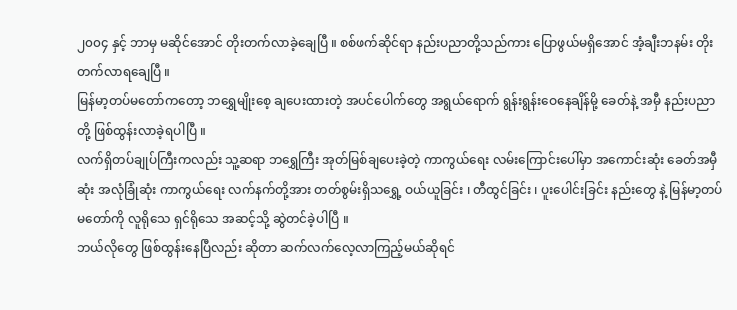၂၀၀၄ နှင့် ဘာမှ မဆိုင်အောင် တိုးတက်လာခဲ့ချေပြီ ။ စစ်ဖက်ဆိုင်ရာ နည်းပညာတို့သည်ကား ပြောဖွယ်မရှိအောင် အံ့ချီးဘနမ်း တိုးတက်လာရချေပြီ ။
မြန်မာ့တပ်မတော်ကတော့ ဘရွှေမျိုးစေ့ ချပေးထားတဲ့ အပင်ပေါက်တွေ အရွယ်ရောက် ရွန်းရွန်းဝေနေချိန်မို့ ခေတ်နဲ့ အမှီ နည်းပညာတို့ ဖြစ်ထွန်းလာခဲ့ရပါပြီ ။
လက်ရှိတပ်ချုပ်ကြီးကလည်း သူ့ဆရာ ဘရွှေကြီး အုတ်မြစ်ချပေးခဲ့တဲ့ ကာကွယ်ရေး လမ်းကြောင်းပေါ်မှာ အကောင်းဆုံး ခေတ်အမှီဆုံး အလုံခြုံဆုံး ကာကွယ်ရေး လက်နက်တို့အား တတ်စွမ်းရှိသရွှေ့ ဝယ်ယူခြင်း ၊ တီထွင်ခြင်း ၊ ပူးပေါင်းခြင်း နည်းတွေ နဲ့ မြန်မာ့တပ်မတော်ကို လူရိုသေ ရှင်ရိုသေ အဆင့်သို့ ဆွဲတင်ခဲ့ပါပြီ ။
ဘယ်လိုတွေ ဖြစ်ထွန်းနေပြီလည်း ဆိုတာ ဆက်လက်လေ့လာကြည့်မယ်ဆိုရင်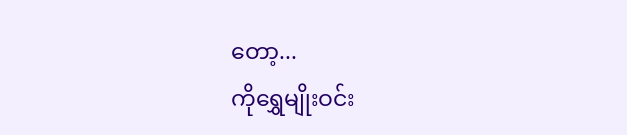တော့...
ကိုရွှေမျိုးဝင်း